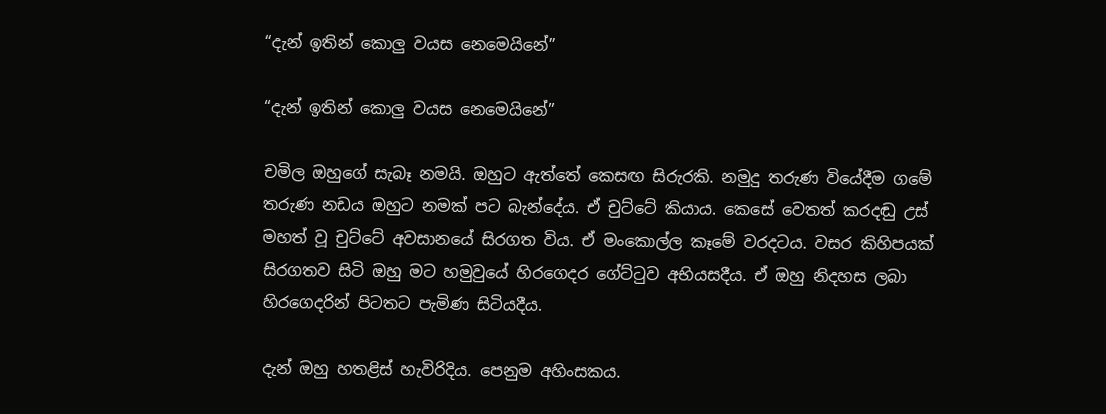“දැන් ඉතින් කොලු වයස නෙමෙයිනේ”

“දැන් ඉතින් කොලු වයස නෙමෙයිනේ”

චමිල ඔහුගේ සැබෑ නමයි. ඔහුට ඇත්තේ කෙසඟ සිරුරකි. නමුදු තරුණ වියේදීම ගමේ තරුණ නඩය ඔහුට නමක් පට බැන්දේය. ඒ චුට්ටේ කියාය. කෙසේ වෙතත් කරදඬු උස් මහත් වූ චුට්ටේ අවසානයේ සිරගත විය. ඒ මංකොල්ල කෑමේ වරදටය. වසර කිහිපයක් සිරගතව සිටි ඔහු මට හමුවුයේ හිරගෙදර ගේට්ටුව අභියසදීය. ඒ ඔහු නිදහස ලබා හිරගෙදරින් පිටතට පැමිණ සිටියදීය.

දැන් ඔහු හතළිස් හැවිරිදිය. පෙනුම අහිංසකය.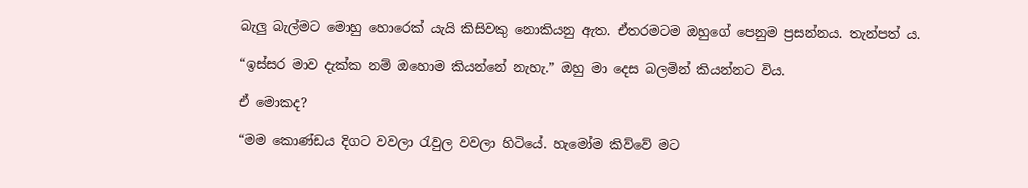බැලු බැල්මට මොහු හොරෙක් යැයි කිසිවකු නොකියනු ඇත. ඒතරමටම ඔහුගේ පෙනුම ප්‍රසන්නය. තැන්පත් ය.

“ඉස්සර මාව දැක්ක නම් ඔහොම කියන්නේ නැහැ.” ඔහු මා දෙස බලමින් කියන්නට විය.

ඒ මොකද?

“මම කොණ්ඩය දිගට වවලා රැවුල වවලා හිටියේ. හැමෝම කිව්වේ මට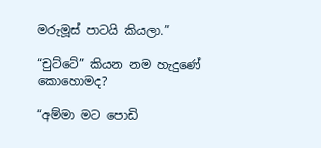මරුමූස් පාටයි කියලා.”

“චුට්ටේ” කියන නම හැදුණේ කොහොමද?

“අම්මා මට පොඩි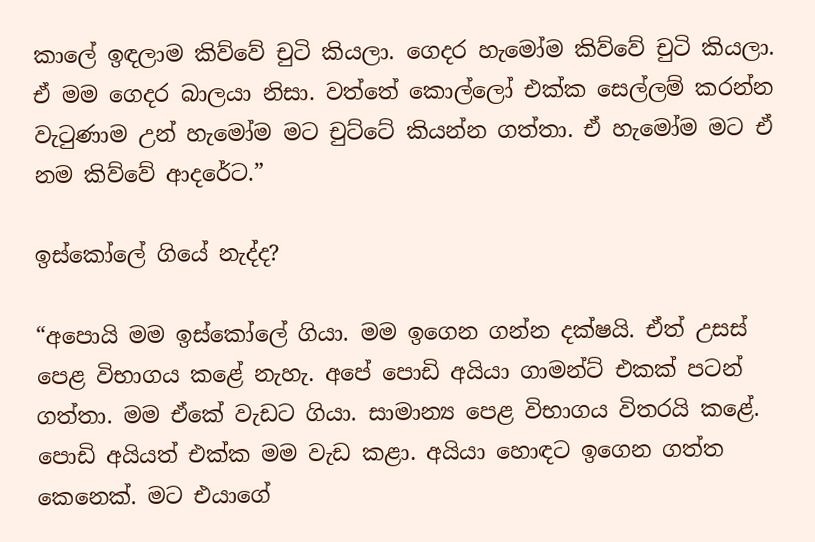කාලේ ඉඳලාම කිව්වේ චුටි කියලා. ගෙදර හැමෝම කිව්වේ චුටි කියලා. ඒ මම ගෙදර බාලයා නිසා. වත්තේ කොල්ලෝ එක්ක සෙල්ලම් කරන්න වැටුණාම උන් හැමෝම මට චුට්ටේ කියන්න ගත්තා. ඒ හැමෝම මට ඒ නම කිව්වේ ආදරේට.”

ඉස්කෝලේ ගියේ නැද්ද?

“අපොයි මම ඉස්කෝලේ ගියා. මම ඉගෙන ගන්න දක්ෂයි. ඒත් උසස් පෙළ විභාගය කළේ නැහැ. අපේ පොඩි අයියා ගාමන්ට් එකක් පටන් ගත්තා. මම ඒකේ වැඩට ගියා. සාමාන්‍ය පෙළ විභාගය විතරයි කළේ. පොඩි අයියත් එක්ක මම වැඩ කළා. අයියා හොඳට ඉගෙන ගත්ත කෙනෙක්. මට එයාගේ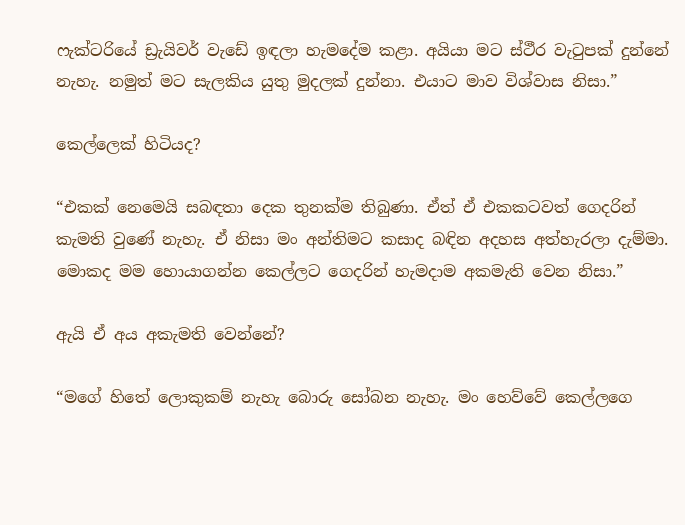ෆැක්ටරියේ ඩ්‍රැයිවර් වැඩේ ඉඳලා හැමදේම කළා. අයියා මට ස්ථීර වැටුපක් දුන්නේ නැහැ. නමුත් මට සැලකිය යුතු මුදලක් දුන්නා. එයාට මාව විශ්වාස නිසා.”

කෙල්ලෙක් හිටියද?

“එකක් නෙමෙයි සබඳතා දෙක තුනක්ම තිබුණා. ඒත් ඒ එකකටවත් ගෙදරින් කැමති වුණේ නැහැ. ඒ නිසා මං අන්තිමට කසාද බඳින අදහස අත්හැරලා දැම්මා. මොකද මම හොයාගන්න කෙල්ලට ගෙදරින් හැමදාම අකමැති වෙන නිසා.”

ඇයි ඒ අය අකැමති වෙන්නේ?

“මගේ හිතේ ලොකුකම් නැහැ බොරු සෝබන නැහැ. මං හෙව්වේ කෙල්ලගෙ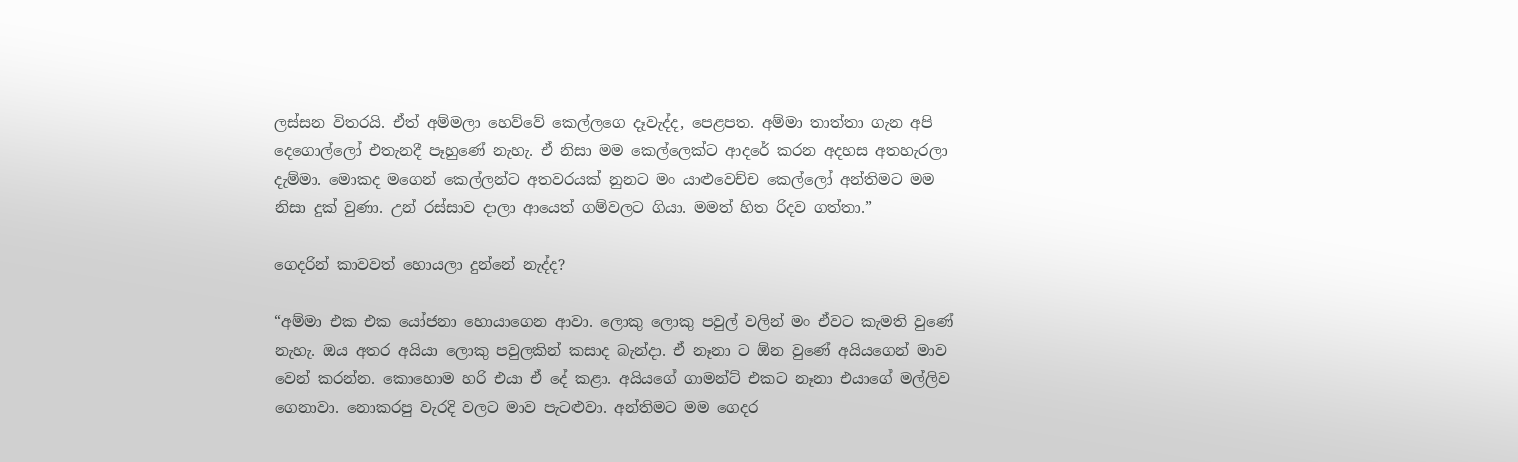ලස්සන විතරයි. ඒත් අම්මලා හෙව්වේ කෙල්ලගෙ දෑවැද්ද, පෙළපත. අම්මා තාත්තා ගැන අපි දෙගොල්ලෝ එතැනදී පෑහුණේ නැහැ. ඒ නිසා මම කෙල්ලෙක්ට ආදරේ කරන අදහස අතහැරලා දැම්මා. මොකද මගෙන් කෙල්ලන්ට අතවරයක් නුනට මං යාළුවෙච්ච කෙල්ලෝ අන්තිමට මම නිසා දුක් වුණා. උන් රස්සාව දාලා ආයෙත් ගම්වලට ගියා. මමත් හිත රිදව ගත්තා.”

ගෙදරින් කාවවත් හොයලා දුන්නේ නැද්ද?

“අම්මා එක එක යෝජනා හොයාගෙන ආවා. ලොකු ලොකු පවුල් වලින් මං ඒවට කැමති වුණේ නැහැ. ඔය අතර අයියා ලොකු පවුලකින් කසාද බැන්දා. ඒ නෑනා ට ඕන වුණේ අයියගෙන් මාව වෙන් කරන්න. කොහොම හරි එයා ඒ දේ කළා. අයියගේ ගාමන්ට් එකට නෑනා එයාගේ මල්ලිව ගෙනාවා. නොකරපු වැරදි වලට මාව පැටළුවා. අන්තිමට මම ගෙදර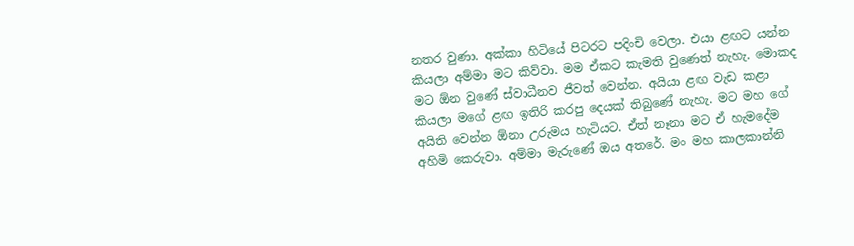නතර වුණා. අක්කා හිටියේ පිටරට පදිංචි වෙලා. එයා ළඟට යන්න කියලා අම්මා මට කිව්වා. මම ඒකට කැමති වුණෙත් නැහැ. මොකද මට ඕන වුණේ ස්වාධීනව ජීවත් වෙන්න. අයියා ළඟ වැඩ කළා කියලා මගේ ළඟ ඉතිරි කරපු දෙයක් තිබුණේ නැහැ. මට මහ ගේ අයිති වෙන්න ඕනා උරුමය හැටියට. ඒත් නෑනා මට ඒ හැමදේම අහිමි කෙරුවා. අම්මා මැරුණේ ඔය අතරේ. මං මහ කාලකාන්නි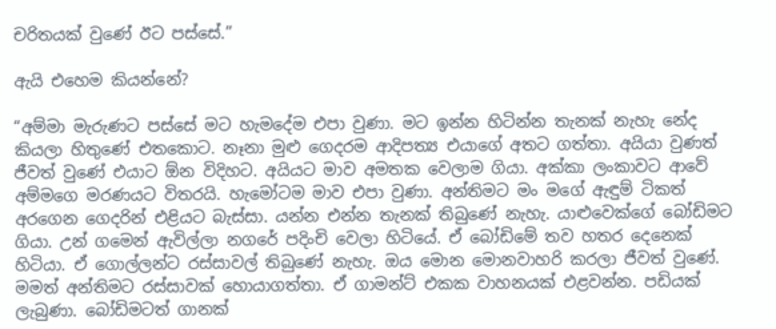චරිතයක් වුණේ ඊට පස්සේ.”

ඇයි එහෙම කියන්නේ?

“අම්මා මැරුණට පස්සේ මට හැමදේම එපා වුණා. මට ඉන්න හිටින්න තැනක් නැහැ නේද කියලා හිතුණේ එතකොට. නෑනා මුළු ගෙදරම ආදිපත්‍ය එයාගේ අතට ගත්තා. අයියා වුණත් ජීවත් වුණේ එයාට ඕන විදිහට. අයියට මාව අමතක වෙලාම ගියා. අක්කා ලංකාවට ආවේ අම්මගෙ මරණයට විතරයි. හැමෝටම මාව එපා වුණා. අන්තිමට මං මගේ ඇඳුම් ටිකත් අරගෙන ගෙදරින් එළියට බැස්සා. යන්න එන්න තැනක් තිබුණේ නැහැ. යාළුවෙක්ගේ බෝඩිමට ගියා. උන් ගමෙන් ඇවිල්ලා නගරේ පදිංචි වෙලා හිටියේ. ඒ බෝඩිමේ තව හතර දෙනෙක් හිටියා. ඒ ගොල්ලන්ට රස්සාවල් තිබුණේ නැහැ. ඔය මොන මොනවාහරි කරලා ජීවත් වුණේ. මමත් අන්තිමට රස්සාවක් හොයාගත්තා. ඒ ගාමන්ට් එකක වාහනයක් එළවන්න. පඩියක් ලැබුණා. බෝඩිමටත් ගානක්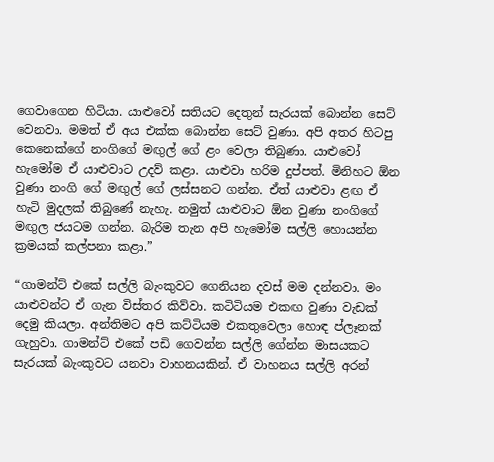ගෙවාගෙන හිටියා. යාළුවෝ සතියට දෙතුන් සැරයක් බොන්න සෙට් වෙනවා. මමත් ඒ අය එක්ක බොන්න සෙට් වුණා. අපි අතර හිටපු කෙනෙක්ගේ නංගිගේ මඟුල් ගේ ළං වෙලා තිබුණා. යාළුවෝ හැමෝම ඒ යාළුවාට උදව් කළා. යාළුවා හරිම දුප්පත්. මිනිහට ඕන වුණා නංගි ගේ මඟුල් ගේ ලස්සනට ගන්න. ඒත් යාළුවා ළඟ ඒ හැටි මුදලක් තිබුණේ නැහැ. නමුත් යාළුවාට ඕන වුණා නංගිගේ මඟුල ජයටම ගන්න. බැරිම තැන අපි හැමෝම සල්ලි හොයන්න ක්‍රමයක් කල්පනා කළා.”

“ගාමන්ට් එකේ සල්ලි බැංකුවට ගෙනියන දවස් මම දන්නවා. මං යාළුවන්ට ඒ ගැන විස්තර කිව්වා. කටිටියම එකඟ වුණා වැඩක් දෙමු කියලා. අන්තිමට අපි කට්ටියම එකතුවෙලා හොඳ ප්ලෑනක් ගැහුවා. ගාමන්ට් එකේ පඩි ගෙවන්න සල්ලි ගේන්න මාසයකට සැරයක් බැංකුවට යනවා වාහනයකින්. ඒ වාහනය සල්ලි අරන්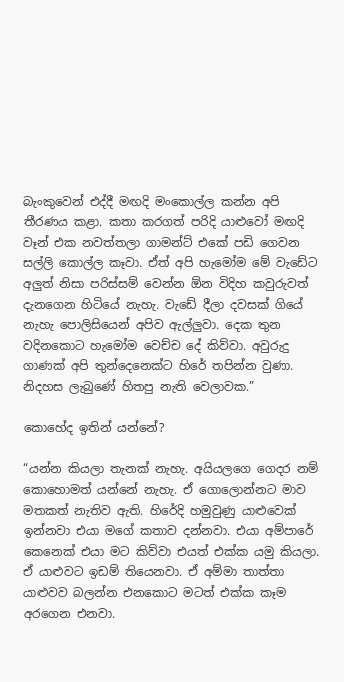බැංකුවෙන් එද්දී මඟදි මංකොල්ල කන්න අපි තීරණය කළා. කතා කරගත් පරිදි යාළුවෝ මඟදි වෑන් එක නවත්තලා ගාමන්ට් එකේ පඩි ගෙවන සල්ලි කොල්ල කෑවා. ඒත් අපි හැමෝම මේ වැඩේට අලුත් නිසා පරිස්සම් වෙන්න ඕන විදිහ කවුරුවත් දැනගෙන හිටියේ නැහැ. වැඩේ දීලා දවසක් ගියේ නැහැ පොලිසියෙන් අපිව ඇල්ලුවා. දෙක තුන වදිනකොට හැමෝම වෙච්ච දේ කිව්වා. අවුරුදු ගාණක් අපි තුන්දෙනෙක්ට හිරේ තපින්න වුණා. නිදහස ලැබුණේ හිතපු නැති වෙලාවක.”

කොහේද ඉතින් යන්නේ?

“යන්න කියලා තැනක් නැහැ. අයියලගෙ ගෙදර නම් කොහොමත් යන්නේ නැහැ. ඒ ගොලොන්නට මාව මතකත් නැතිව ඇති. හිරේදි හමුවුණු යාළුවෙක් ඉන්නවා එයා මගේ කතාව දන්නවා. එයා අම්පාරේ කෙනෙක් එයා මට කිව්වා එයත් එක්ක යමු කියලා. ඒ යාළුවට ඉඩම් තියෙනවා. ඒ අම්මා තාත්තා යාළුවව බලන්න එනකොට මටත් එක්ක කෑම අරගෙන එනවා.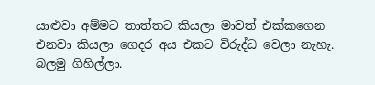යාළුවා අම්මට තාත්තට කියලා මාවත් එක්කගෙන එනවා කියලා ගෙදර අය එකට විරුද්ධ වෙලා නැහැ. බලමු ගිහිල්ලා.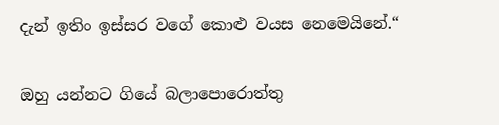දැන් ඉතිං ඉස්සර වගේ කොළු වයස නෙමෙයිනේ.“

ඔහු යන්නට ගියේ බලාපොරොත්තු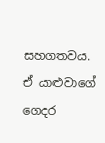සහගතවය. ඒ යාළුවාගේ ගෙදර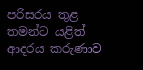පරිසරය තුළ තමන්ට යළිත් ආදරය කරුණාව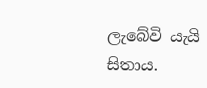ලැබේවි යැයි සිතාය.